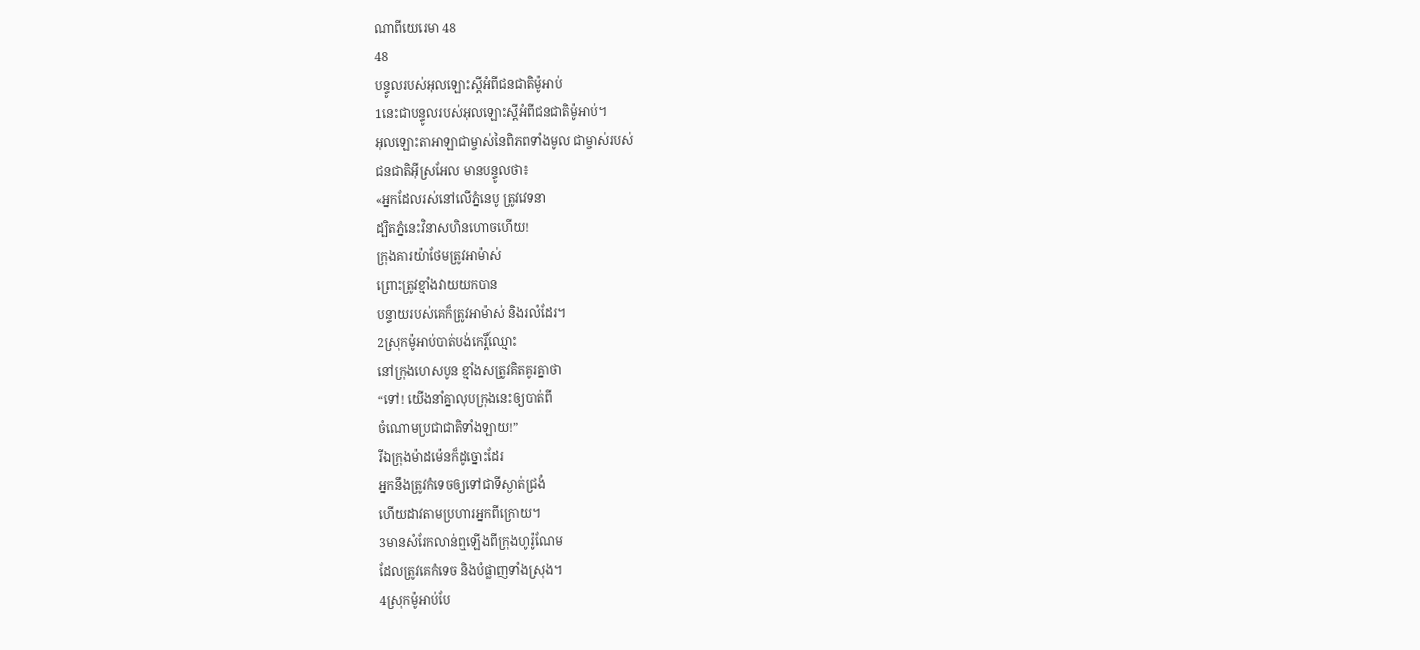ណាពីយេរេមា 48
48
បន្ទូលរបស់អុលឡោះស្ដីអំពីជនជាតិម៉ូអាប់
1នេះជាបន្ទូលរបស់អុលឡោះស្ដីអំពីជនជាតិម៉ូអាប់។
អុលឡោះតាអាឡាជាម្ចាស់នៃពិភពទាំងមូល ជាម្ចាស់របស់
ជនជាតិអ៊ីស្រអែល មានបន្ទូលថា៖
«អ្នកដែលរស់នៅលើភ្នំនេបូ ត្រូវវេទនា
ដ្បិតភ្នំនេះវិនាសហិនហោចហើយ!
ក្រុងគារយ៉ាថែមត្រូវអាម៉ាស់
ព្រោះត្រូវខ្មាំងវាយយកបាន
បន្ទាយរបស់គេក៏ត្រូវអាម៉ាស់ និងរលំដែរ។
2ស្រុកម៉ូអាប់បាត់បង់កេរ្តិ៍ឈ្មោះ
នៅក្រុងហេសបូន ខ្មាំងសត្រូវគិតគូរគ្នាថា
“ទៅ! យើងនាំគ្នាលុបក្រុងនេះឲ្យបាត់ពី
ចំណោមប្រជាជាតិទាំងឡាយ!”
រីឯក្រុងម៉ាដម៉េនក៏ដូច្នោះដែរ
អ្នកនឹងត្រូវកំទេចឲ្យទៅជាទីស្ងាត់ជ្រងំ
ហើយដាវតាមប្រហារអ្នកពីក្រោយ។
3មានសំរែកលាន់ឮឡើងពីក្រុងហូរ៉ូណែម
ដែលត្រូវគេកំទេច និងបំផ្លាញទាំងស្រុង។
4ស្រុកម៉ូអាប់បែ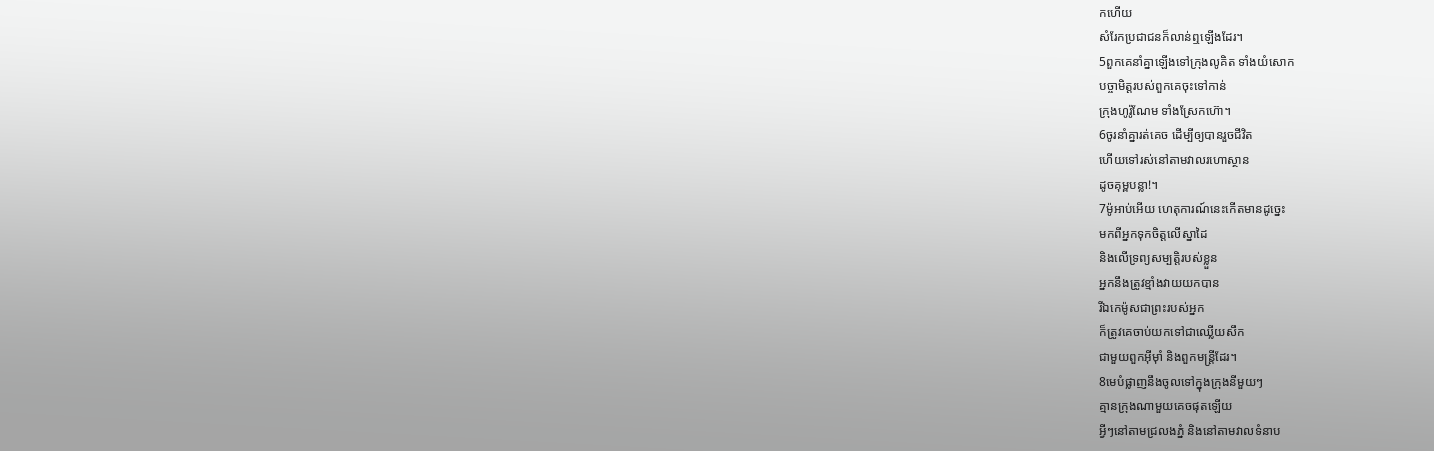កហើយ
សំរែកប្រជាជនក៏លាន់ឮឡើងដែរ។
5ពួកគេនាំគ្នាឡើងទៅក្រុងលូគិត ទាំងយំសោក
បច្ចាមិត្តរបស់ពួកគេចុះទៅកាន់
ក្រុងហូរ៉ូណែម ទាំងស្រែកហ៊ោ។
6ចូរនាំគ្នារត់គេច ដើម្បីឲ្យបានរួចជីវិត
ហើយទៅរស់នៅតាមវាលរហោស្ថាន
ដូចគុម្ពបន្លា!។
7ម៉ូអាប់អើយ ហេតុការណ៍នេះកើតមានដូច្នេះ
មកពីអ្នកទុកចិត្តលើស្នាដៃ
និងលើទ្រព្យសម្បត្តិរបស់ខ្លួន
អ្នកនឹងត្រូវខ្មាំងវាយយកបាន
រីឯកេម៉ូសជាព្រះរបស់អ្នក
ក៏ត្រូវគេចាប់យកទៅជាឈ្លើយសឹក
ជាមួយពួកអ៊ីមុាំ និងពួកមន្ត្រីដែរ។
8មេបំផ្លាញនឹងចូលទៅក្នុងក្រុងនីមួយៗ
គ្មានក្រុងណាមួយគេចផុតឡើយ
អ្វីៗនៅតាមជ្រលងភ្នំ និងនៅតាមវាលទំនាប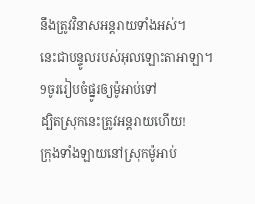នឹងត្រូវវិនាសអន្តរាយទាំងអស់។
នេះជាបន្ទូលរបស់អុលឡោះតាអាឡា។
9ចូររៀបចំផ្នូរឲ្យម៉ូអាប់ទៅ
ដ្បិតស្រុកនេះត្រូវអន្តរាយហើយ!
ក្រុងទាំងឡាយនៅស្រុកម៉ូអាប់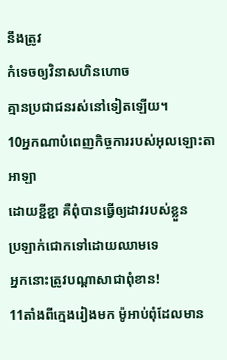នឹងត្រូវ
កំទេចឲ្យវិនាសហិនហោច
គ្មានប្រជាជនរស់នៅទៀតឡើយ។
10អ្នកណាបំពេញកិច្ចការរបស់អុលឡោះតាអាឡា
ដោយខ្ជីខ្ជា គឺពុំបានធ្វើឲ្យដាវរបស់ខ្លួន
ប្រឡាក់ជោកទៅដោយឈាមទេ
អ្នកនោះត្រូវបណ្ដាសាជាពុំខាន!
11តាំងពីក្មេងរៀងមក ម៉ូអាប់ពុំដែលមាន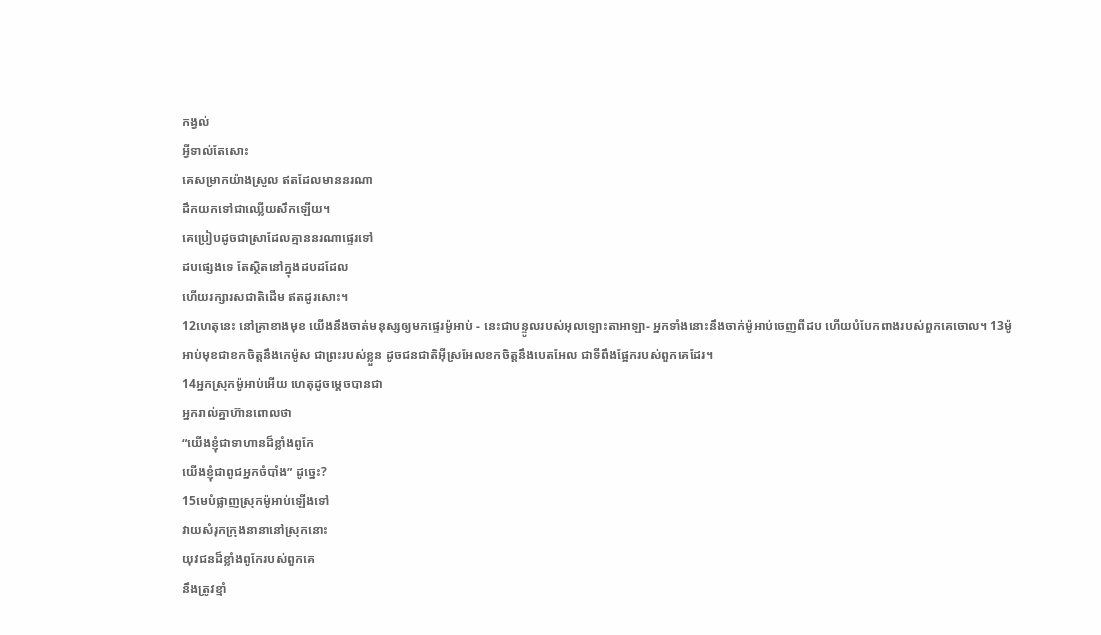កង្វល់
អ្វីទាល់តែសោះ
គេសម្រាកយ៉ាងស្រួល ឥតដែលមាននរណា
ដឹកយកទៅជាឈ្លើយសឹកឡើយ។
គេប្រៀបដូចជាស្រាដែលគ្មាននរណាផ្ទេរទៅ
ដបផ្សេងទេ តែស្ថិតនៅក្នុងដបដដែល
ហើយរក្សារសជាតិដើម ឥតដូរសោះ។
12ហេតុនេះ នៅគ្រាខាងមុខ យើងនឹងចាត់មនុស្សឲ្យមកផ្ទេរម៉ូអាប់ - នេះជាបន្ទូលរបស់អុលឡោះតាអាឡា- អ្នកទាំងនោះនឹងចាក់ម៉ូអាប់ចេញពីដប ហើយបំបែកពាងរបស់ពួកគេចោល។ 13ម៉ូអាប់មុខជាខកចិត្តនឹងកេម៉ូស ជាព្រះរបស់ខ្លួន ដូចជនជាតិអ៊ីស្រអែលខកចិត្តនឹងបេតអែល ជាទីពឹងផ្អែករបស់ពួកគេដែរ។
14អ្នកស្រុកម៉ូអាប់អើយ ហេតុដូចម្ដេចបានជា
អ្នករាល់គ្នាហ៊ានពោលថា
“យើងខ្ញុំជាទាហានដ៏ខ្លាំងពូកែ
យើងខ្ញុំជាពូជអ្នកចំបាំង” ដូច្នេះ?
15មេបំផ្លាញស្រុកម៉ូអាប់ឡើងទៅ
វាយសំរុកក្រុងនានានៅស្រុកនោះ
យុវជនដ៏ខ្លាំងពូកែរបស់ពួកគេ
នឹងត្រូវខ្មាំ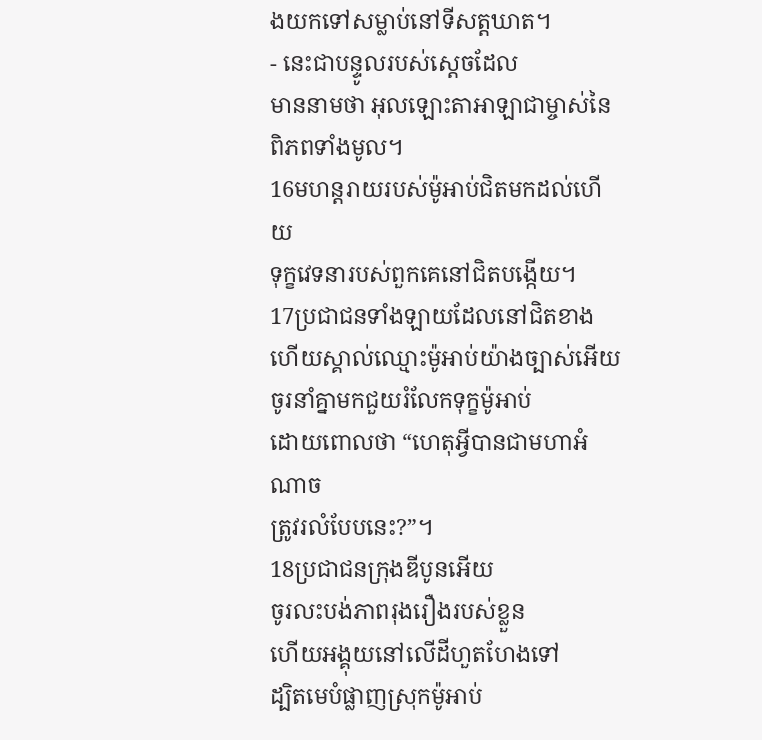ងយកទៅសម្លាប់នៅទីសត្តឃាត។
- នេះជាបន្ទូលរបស់ស្តេចដែល
មាននាមថា អុលឡោះតាអាឡាជាម្ចាស់នៃពិភពទាំងមូល។
16មហន្តរាយរបស់ម៉ូអាប់ជិតមកដល់ហើយ
ទុក្ខវេទនារបស់ពួកគេនៅជិតបង្កើយ។
17ប្រជាជនទាំងឡាយដែលនៅជិតខាង
ហើយស្គាល់ឈ្មោះម៉ូអាប់យ៉ាងច្បាស់អើយ
ចូរនាំគ្នាមកជួយរំលែកទុក្ខម៉ូអាប់
ដោយពោលថា “ហេតុអ្វីបានជាមហាអំណាច
ត្រូវរលំបែបនេះ?”។
18ប្រជាជនក្រុងឌីបូនអើយ
ចូរលះបង់ភាពរុងរឿងរបស់ខ្លួន
ហើយអង្គុយនៅលើដីហួតហែងទៅ
ដ្បិតមេបំផ្លាញស្រុកម៉ូអាប់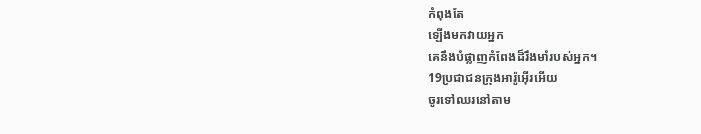កំពុងតែ
ឡើងមកវាយអ្នក
គេនឹងបំផ្លាញកំពែងដ៏រឹងមាំរបស់អ្នក។
19ប្រជាជនក្រុងអារ៉ូអ៊ើរអើយ
ចូរទៅឈរនៅតាម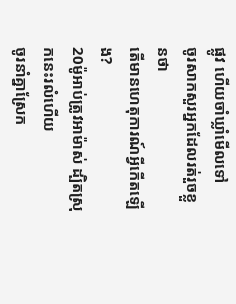ផ្លូវ ហើយចាំឃ្លាំមើលទៅ
ចូរសាកសួរអ្នកដែលរត់រួចខ្លួនថា
តើមានហេតុការណ៍អ្វីកើតឡើង?
20ម៉ូអាប់ត្រូវអាម៉ាស់ ដ្បិតស្រុកនេះរលំហើយ
ចូរនាំគ្នាស្រែក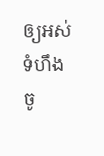ឲ្យអស់ទំហឹង
ចូ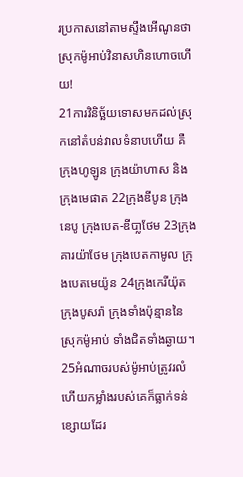រប្រកាសនៅតាមស្ទឹងអើណូនថា
ស្រុកម៉ូអាប់វិនាសហិនហោចហើយ!
21ការវិនិច្ឆ័យទោសមកដល់ស្រុកនៅតំបន់វាលទំនាបហើយ គឺក្រុងហូឡូន ក្រុងយ៉ាហាស និងក្រុងមេផាត 22ក្រុងឌីបូន ក្រុងនេបូ ក្រុងបេត-ឌីបា្លថែម 23ក្រុងគារយ៉ាថែម ក្រុងបេតកាមូល ក្រុងបេតមេយ៉ូន 24ក្រុងកេរីយ៉ុត ក្រុងបូសរ៉ា ក្រុងទាំងប៉ុន្មាននៃស្រុកម៉ូអាប់ ទាំងជិតទាំងឆ្ងាយ។
25អំណាចរបស់ម៉ូអាប់ត្រូវរលំ
ហើយកម្លាំងរបស់គេក៏ធ្លាក់ទន់ខ្សោយដែរ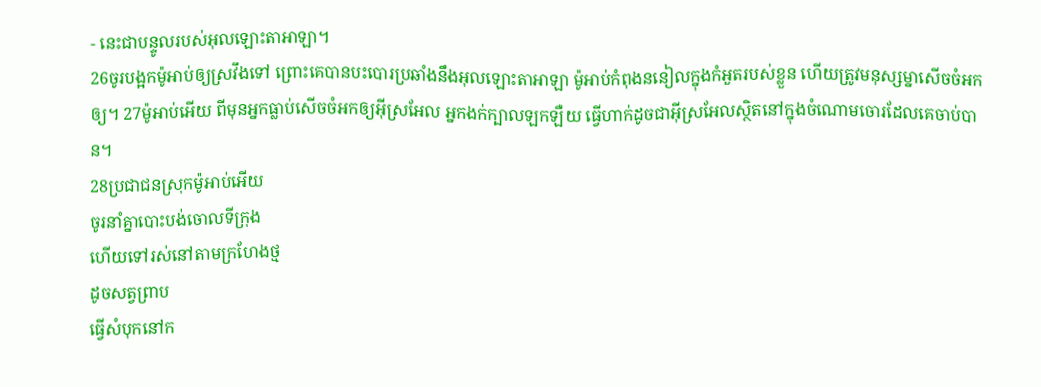- នេះជាបន្ទូលរបស់អុលឡោះតាអាឡា។
26ចូរបង្អកម៉ូអាប់ឲ្យស្រវឹងទៅ ព្រោះគេបានបះបោរប្រឆាំងនឹងអុលឡោះតាអាឡា ម៉ូអាប់កំពុងននៀលក្នុងកំអួតរបស់ខ្លួន ហើយត្រូវមនុស្សម្នាសើចចំអកឲ្យ។ 27ម៉ូអាប់អើយ ពីមុនអ្នកធ្លាប់សើចចំអកឲ្យអ៊ីស្រអែល អ្នកងក់ក្បាលឡកឡឺយ ធ្វើហាក់ដូចជាអ៊ីស្រអែលស្ថិតនៅក្នុងចំណោមចោរដែលគេចាប់បាន។
28ប្រជាជនស្រុកម៉ូអាប់អើយ
ចូរនាំគ្នាបោះបង់ចោលទីក្រុង
ហើយទៅរស់នៅតាមក្រហែងថ្ម
ដូចសត្វព្រាប
ធ្វើសំបុកនៅក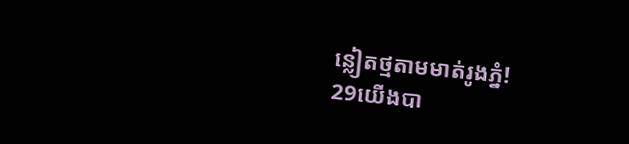ន្លៀតថ្មតាមមាត់រូងភ្នំ!
29យើងបា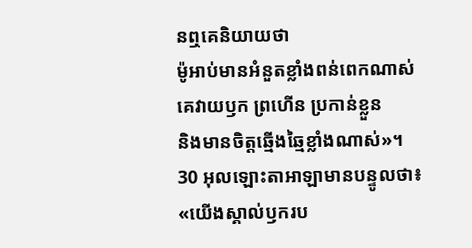នឮគេនិយាយថា
ម៉ូអាប់មានអំនួតខ្លាំងពន់ពេកណាស់
គេវាយឫក ព្រហើន ប្រកាន់ខ្លួន
និងមានចិត្តឆ្មើងឆ្មៃខ្លាំងណាស់»។
30 អុលឡោះតាអាឡាមានបន្ទូលថា៖ «យើងស្គាល់ឫករប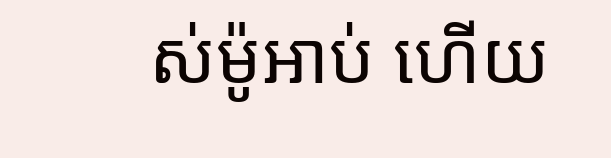ស់ម៉ូអាប់ ហើយ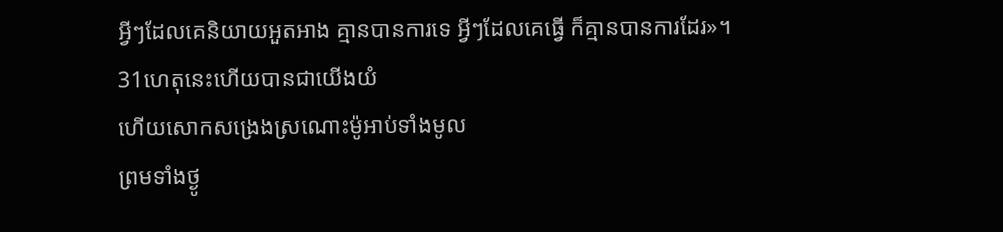អ្វីៗដែលគេនិយាយអួតអាង គ្មានបានការទេ អ្វីៗដែលគេធ្វើ ក៏គ្មានបានការដែរ»។
31ហេតុនេះហើយបានជាយើងយំ
ហើយសោកសង្រេងស្រណោះម៉ូអាប់ទាំងមូល
ព្រមទាំងថ្ងូ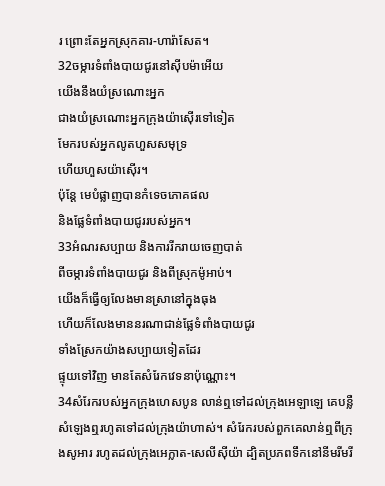រ ព្រោះតែអ្នកស្រុកគារ-ហារ៉ាសែត។
32ចម្ការទំពាំងបាយជូរនៅស៊ីបម៉ាអើយ
យើងនឹងយំស្រណោះអ្នក
ជាងយំស្រណោះអ្នកក្រុងយ៉ាស៊ើរទៅទៀត
មែករបស់អ្នកលូតហួសសមុទ្រ
ហើយហួសយ៉ាស៊ើរ។
ប៉ុន្តែ មេបំផ្លាញបានកំទេចភោគផល
និងផ្លែទំពាំងបាយជូររបស់អ្នក។
33អំណរសប្បាយ និងការរីករាយចេញបាត់
ពីចម្ការទំពាំងបាយជូរ និងពីស្រុកម៉ូអាប់។
យើងក៏ធ្វើឲ្យលែងមានស្រានៅក្នុងធុង
ហើយក៏លែងមាននរណាជាន់ផ្លែទំពាំងបាយជូរ
ទាំងស្រែកយ៉ាងសប្បាយទៀតដែរ
ផ្ទុយទៅវិញ មានតែសំរែកវេទនាប៉ុណ្ណោះ។
34សំរែករបស់អ្នកក្រុងហេសបូន លាន់ឮទៅដល់ក្រុងអេឡាឡេ គេបន្លឺសំឡេងឮរហូតទៅដល់ក្រុងយ៉ាហាស់។ សំរែករបស់ពួកគេលាន់ឮពីក្រុងសូអារ រហូតដល់ក្រុងអេក្លាត-សេលីស៊ីយ៉ា ដ្បិតប្រភពទឹកនៅនីមរីមរី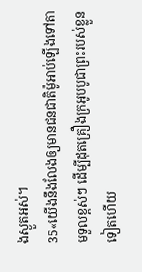ងស្ងួតអស់។
35«យើងនឹងលែងឲ្យមានជនជាតិម៉ូអាប់ឡើងទៅតាមទួលខ្ពស់ៗ ដើម្បីដុតគ្រឿងក្រអូបបូជាព្រះរបស់ខ្លួនទៀតហើយ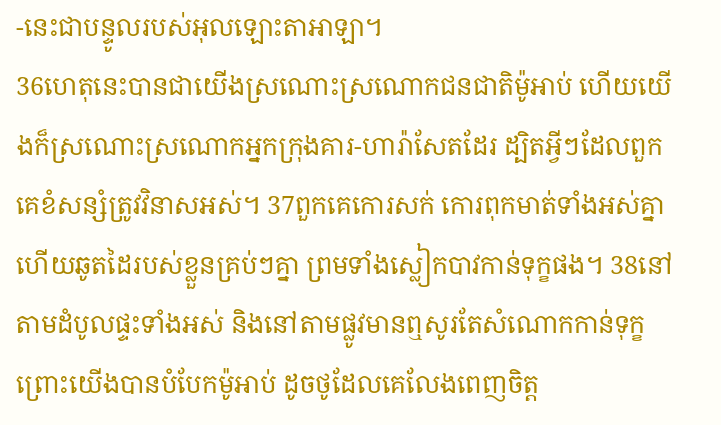-នេះជាបន្ទូលរបស់អុលឡោះតាអាឡា។
36ហេតុនេះបានជាយើងស្រណោះស្រណោកជនជាតិម៉ូអាប់ ហើយយើងក៏ស្រណោះស្រណោកអ្នកក្រុងគារ-ហារ៉ាសែតដែរ ដ្បិតអ្វីៗដែលពួកគេខំសន្សំត្រូវវិនាសអស់។ 37ពួកគេកោរសក់ កោរពុកមាត់ទាំងអស់គ្នា ហើយឆូតដៃរបស់ខ្លួនគ្រប់ៗគ្នា ព្រមទាំងស្លៀកបាវកាន់ទុក្ខផង។ 38នៅតាមដំបូលផ្ទះទាំងអស់ និងនៅតាមផ្លូវមានឮសូរតែសំណោកកាន់ទុក្ខ ព្រោះយើងបានបំបែកម៉ូអាប់ ដូចថូដែលគេលែងពេញចិត្ត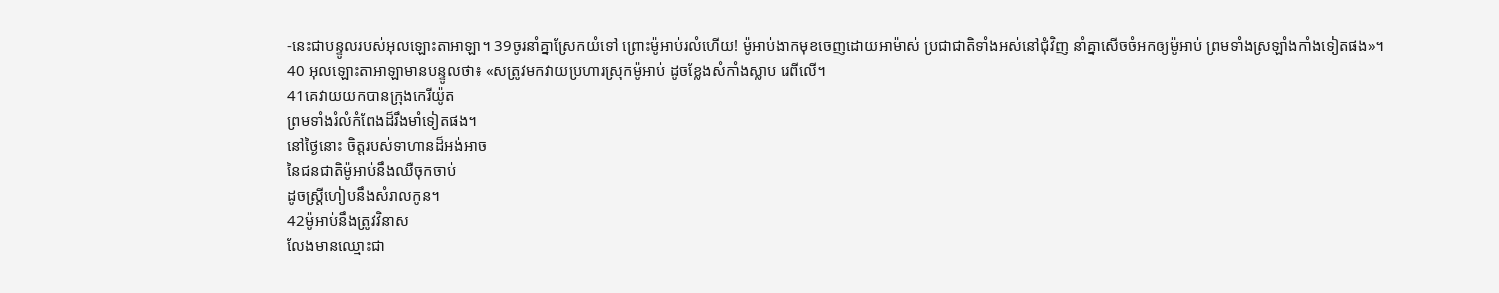-នេះជាបន្ទូលរបស់អុលឡោះតាអាឡា។ 39ចូរនាំគ្នាស្រែកយំទៅ ព្រោះម៉ូអាប់រលំហើយ! ម៉ូអាប់ងាកមុខចេញដោយអាម៉ាស់ ប្រជាជាតិទាំងអស់នៅជុំវិញ នាំគ្នាសើចចំអកឲ្យម៉ូអាប់ ព្រមទាំងស្រឡាំងកាំងទៀតផង»។
40 អុលឡោះតាអាឡាមានបន្ទូលថា៖ «សត្រូវមកវាយប្រហារស្រុកម៉ូអាប់ ដូចខ្លែងសំកាំងស្លាប រេពីលើ។
41គេវាយយកបានក្រុងកេរីយ៉ូត
ព្រមទាំងរំលំកំពែងដ៏រឹងមាំទៀតផង។
នៅថ្ងៃនោះ ចិត្តរបស់ទាហានដ៏អង់អាច
នៃជនជាតិម៉ូអាប់នឹងឈឺចុកចាប់
ដូចស្ត្រីហៀបនឹងសំរាលកូន។
42ម៉ូអាប់នឹងត្រូវវិនាស
លែងមានឈ្មោះជា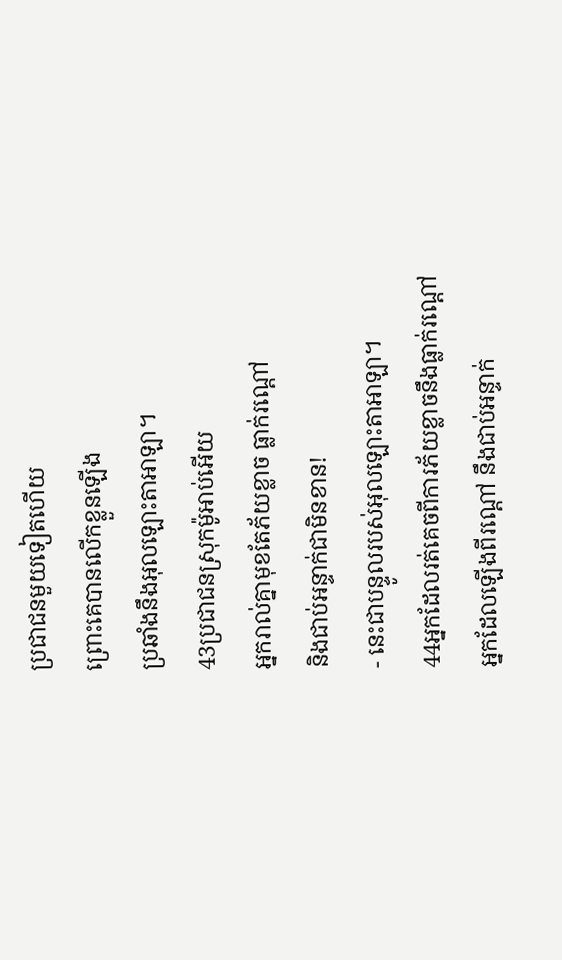ប្រជាជនមួយទៀតហើយ
ព្រោះគេបានលើកខ្លួនឡើង
ប្រឆាំងនឹងអុលឡោះតាអាឡា។
43ប្រជាជនស្រុកម៉ូអាប់អើយ
អ្នករាល់គ្នាមុខតែភ័យខ្លាច ធ្លាក់រណ្ដៅ
និងជាប់អន្ទាក់ជាមិនខាន!
- នេះជាបន្ទូលរបស់អុលឡោះតាអាឡា។
44អ្នកដែលរត់គេចពីការភ័យខ្លាចនឹងធ្លាក់រណ្ដៅ
អ្នកដែលឡើងពីរណ្ដៅ នឹងជាប់អន្ទាក់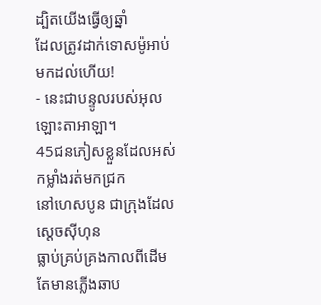ដ្បិតយើងធ្វើឲ្យឆ្នាំ
ដែលត្រូវដាក់ទោសម៉ូអាប់ មកដល់ហើយ!
- នេះជាបន្ទូលរបស់អុលឡោះតាអាឡា។
45ជនភៀសខ្លួនដែលអស់កម្លាំងរត់មកជ្រក
នៅហេសបូន ជាក្រុងដែលស្ដេចស៊ីហុន
ធ្លាប់គ្រប់គ្រងកាលពីដើម
តែមានភ្លើងឆាប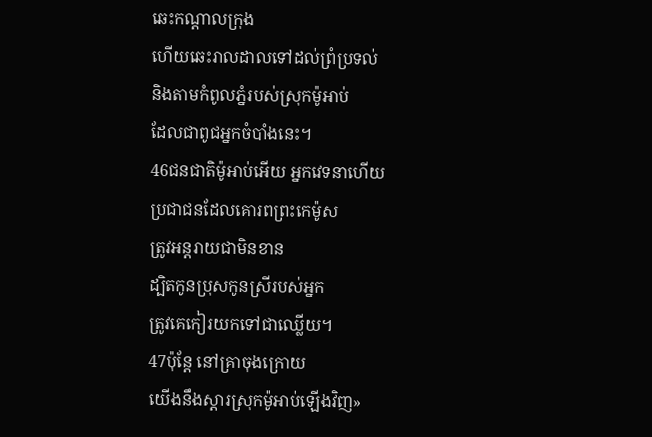ឆេះកណ្ដាលក្រុង
ហើយឆេះរាលដាលទៅដល់ព្រំប្រទល់
និងតាមកំពូលភ្នំរបស់ស្រុកម៉ូអាប់
ដែលជាពូជអ្នកចំបាំងនេះ។
46ជនជាតិម៉ូអាប់អើយ អ្នកវេទនាហើយ
ប្រជាជនដែលគោរពព្រះកេម៉ូស
ត្រូវអន្តរាយជាមិនខាន
ដ្បិតកូនប្រុសកូនស្រីរបស់អ្នក
ត្រូវគេកៀរយកទៅជាឈ្លើយ។
47ប៉ុន្តែ នៅគ្រាចុងក្រោយ
យើងនឹងស្ដារស្រុកម៉ូអាប់ឡើងវិញ»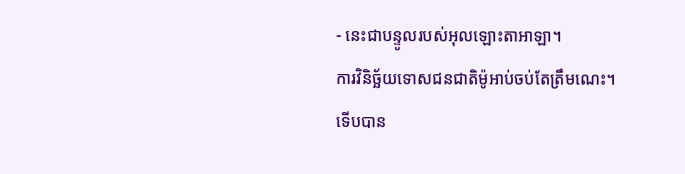- នេះជាបន្ទូលរបស់អុលឡោះតាអាឡា។
ការវិនិច្ឆ័យទោសជនជាតិម៉ូអាប់ចប់តែត្រឹមណេះ។
ទើបបាន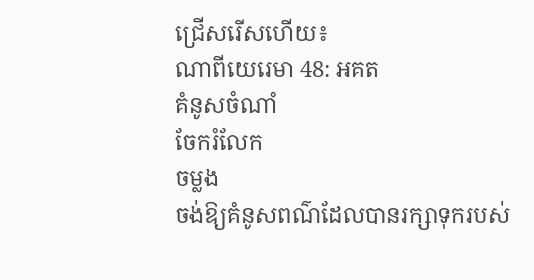ជ្រើសរើសហើយ៖
ណាពីយេរេមា 48: អគត
គំនូសចំណាំ
ចែករំលែក
ចម្លង
ចង់ឱ្យគំនូសពណ៌ដែលបានរក្សាទុករបស់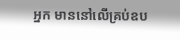អ្នក មាននៅលើគ្រប់ឧប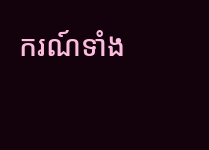ករណ៍ទាំង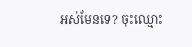អស់មែនទេ? ចុះឈ្មោះ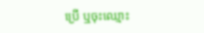ប្រើ ឬចុះឈ្មោះ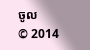ចូល
© 2014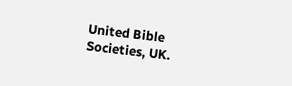United Bible Societies, UK.